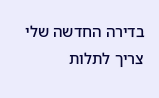בדירה החדשה שלי צריך לתלות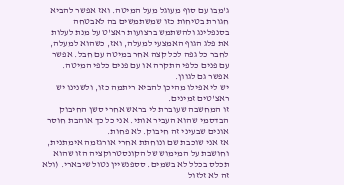ג'מבו עם סוף מעוגל מעל המיטה. ואז אפשר להביא חגורת בטיחות כזו שמשתמשים בה לאבטחה בסנפלינג ולהשתמש ברצועות ראצ'ט על מנת לעלות את פלג הגוף האמצעי למעלה, ואז, כשהוא למעלה, לחבר כל גפה לכל קצה אחר במיטה עם חבל. אפשר עם פנים כלפי התקרה או עם פנים כלפי המיטה. אפשר גם לגוון.
יש לי אפילו מהיכן להביא ריתמה כזו, ולשנינו יש ראצ'טים זמינים.
זו המחשבה שעוברת לי בראש אחרי סשן החיבוק הבדסמי שהוא העביר אותי. אני כל כך אוהבת חוסר אונים שבעיני זה חיבוק. לא פחות.
אז אני שוכבת שם ונוחתת אחרי אורגזמה אימתנית, וחושבת על המימוש של הקונסטרוקציה הזו שהוא תכלס בכלל לא בשמים. סספנשיין נטול שיבארי. (ולא זה לא זלזול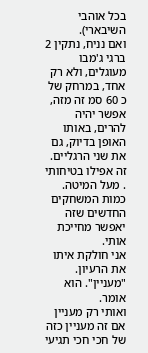בכל אוהבי השיבארי).
ואם נניח, נתקין 2 ברגי ג'מבו מעוגלים, ולא רק אחד, במרחק של כ 60 סמ זה מזה, אפשר יהיה להרים, באותו האופן בדיוק, גם את שני הרגליים.
זה אפילו בטיחותי . מעל המיטה.
כמות המשחקים החדשים שזה יאפשר מחייכת אותי.
אני חולקת איתו את הרעיון.
"מעניין". הוא אומר.
ואותי רק מעניין אם זה מעניין כזה של חכי חכי תגיעי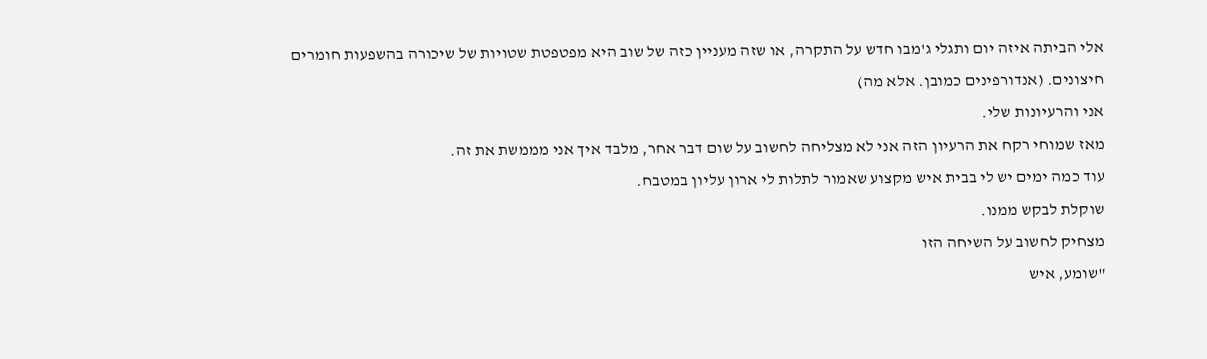אלי הביתה איזה יום ותגלי ג'מבו חדש על התקרה, או שזה מעניין כזה של שוב היא מפטפטת שטויות של שיכורה בהשפעות חומרים חיצונים. (אנדורפינים כמובן. אלא מה)
אני והרעיונות שלי.
מאז שמוחי רקח את הרעיון הזה אני לא מצליחה לחשוב על שום דבר אחר, מלבד איך אני מממשת את זה.
עוד כמה ימים יש לי בבית איש מקצוע שאמור לתלות לי ארון עליון במטבח.
שוקלת לבקש ממנו.
מצחיק לחשוב על השיחה הזו
"שומע, איש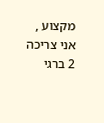מקצוע , אני צריכה 2 ברגי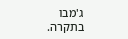ג'מבו בתקרה.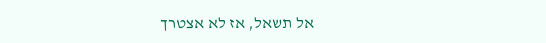אל תשאל, אז לא אצטרך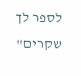לספר לך שקרים"